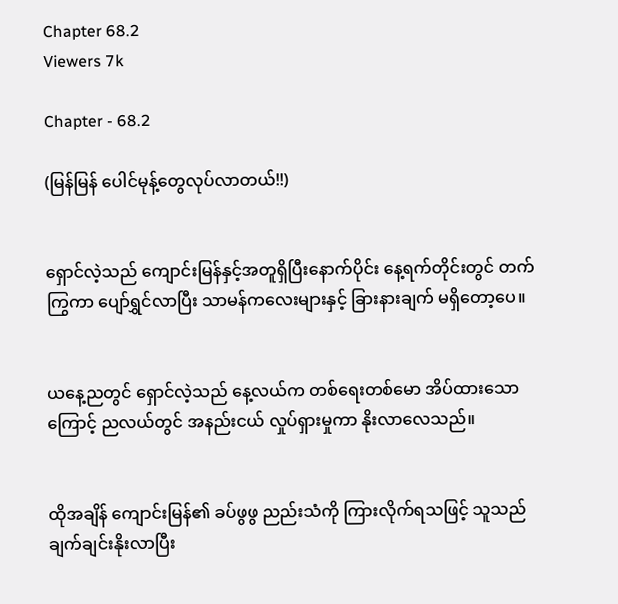Chapter 68.2
Viewers 7k

Chapter - 68.2

(မြန်မြန် ပေါင်မုန့်တွေလုပ်လာတယ်!!)


ရှောင်လဲ့သည် ကျောင်းမြန်နှင့်အတူရှိပြီးနောက်ပိုင်း နေ့ရက်တိုင်းတွင် တက်ကြွကာ ပျော်ရွှင်လာပြီး သာမန်ကလေးများနှင့် ခြားနားချက် မရှိတော့ပေ။


ယနေ့ညတွင် ရှောင်လဲ့သည် နေ့လယ်က တစ်ရေးတစ်မော အိပ်ထားသောကြောင့် ညလယ်တွင် အနည်းငယ် လှုပ်ရှားမှုကာ နိုးလာလေသည်။


ထိုအချိန် ကျောင်းမြန်၏ ခပ်ဖွဖွ ညည်းသံကို ကြားလိုက်ရသဖြင့် သူသည် ချက်ချင်းနိုးလာပြီး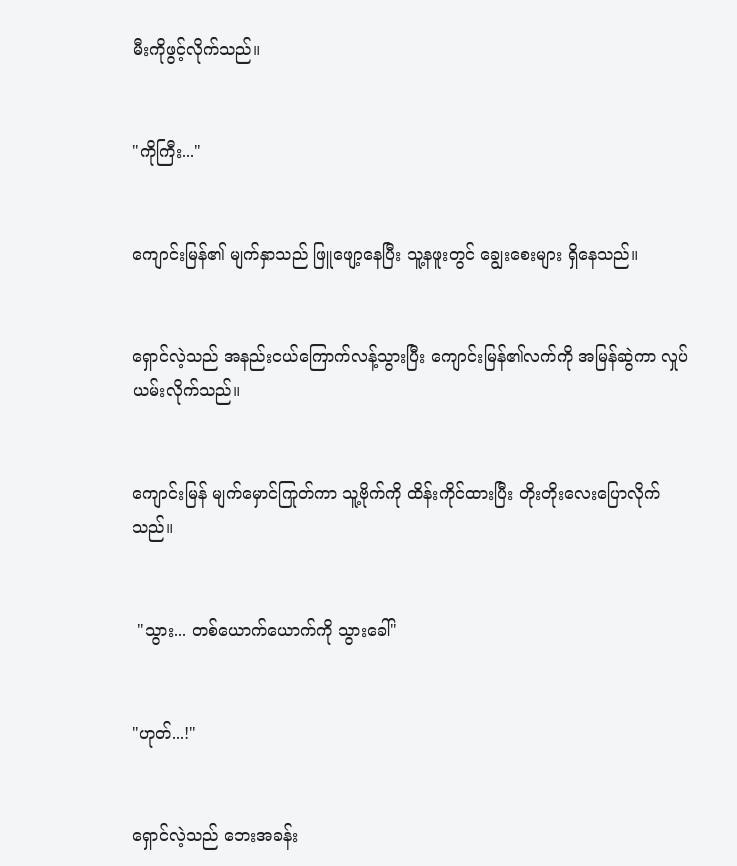မီးကိုဖွင့်လိုက်သည်။


"ကိုကြီး..."


ကျောင်းမြန်၏ မျက်နှာသည် ဖြူဖျော့နေပြီး သူ့နဖူးတွင် ချွေးစေးများ ရှိနေသည်။


ရှောင်လဲ့သည် အနည်းငယ်ကြောက်လန့်သွားပြီး ကျောင်းမြန်၏လက်ကို အမြန်ဆွဲကာ လှုပ်ယမ်းလိုက်သည်။


ကျောင်းမြန် မျက်မှောင်ကြုတ်ကာ သူ့ဗိုက်ကို ထိန်းကိုင်ထားပြီး တိုးတိုးလေးပြောလိုက်သည်။


 "သွား... တစ်ယောက်ယောက်ကို သွားခေါ်"


"ဟုတ်...!"


ရှောင်လဲ့သည် ဘေးအခန်း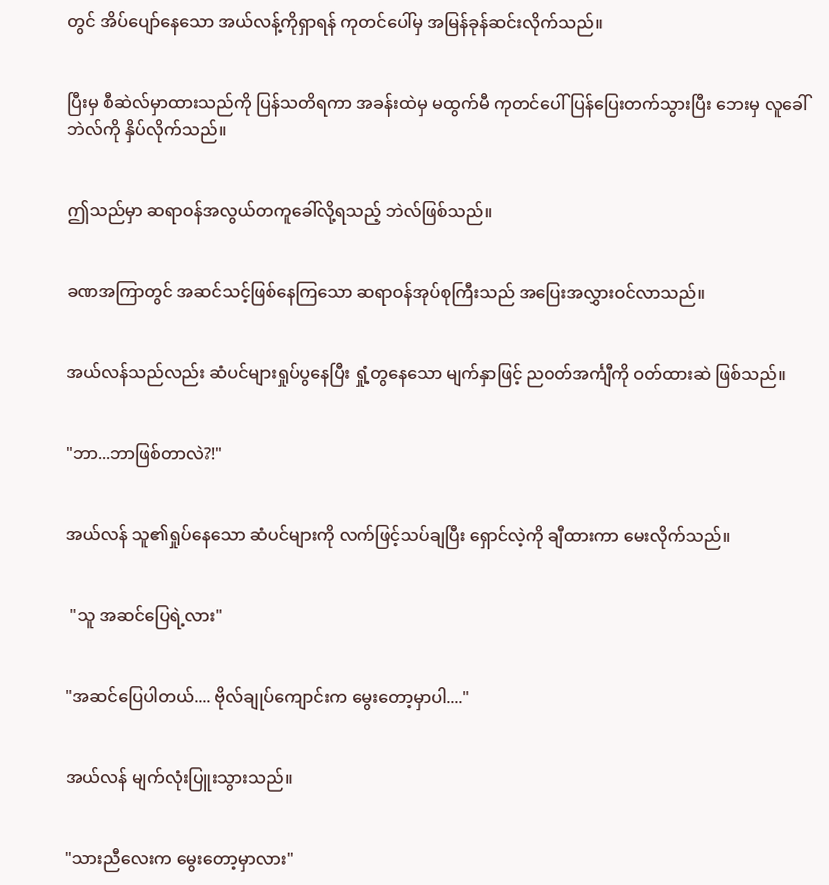တွင် အိပ်ပျော်နေသော အယ်လန့်ကိုရှာရန် ကုတင်ပေါ်မှ အမြန်ခုန်ဆင်းလိုက်သည်။


ပြီးမှ စီဆဲလ်မှာထားသည်ကို ပြန်သတိရကာ အခန်းထဲမှ မထွက်မီ ကုတင်ပေါ် ပြန်ပြေးတက်သွားပြီး ဘေးမှ လူခေါ်ဘဲလ်ကို နှိပ်လိုက်သည်။


ဤသည်မှာ ဆရာဝန်အလွယ်တကူခေါ်လို့ရသည့် ဘဲလ်ဖြစ်သည်။


ခဏအကြာတွင် အဆင်သင့်ဖြစ်နေကြသော ဆရာဝန်အုပ်စုကြီးသည် အပြေးအလွှားဝင်လာသည်။


အယ်လန်သည်လည်း ဆံပင်များရှုပ်ပွနေပြီး ရှုံ့တွ‌နေသော မျက်နှာဖြင့် ည၀တ်အင်္ကျီကို ဝတ်ထားဆဲ ဖြစ်သည်။


"ဘာ...ဘာဖြစ်တာလဲ?!"


အယ်လန် သူ၏ရှုပ်နေသော ဆံပင်များကို လက်ဖြင့်သပ်ချပြီး ရှောင်လဲ့ကို ချီထားကာ မေးလိုက်သည်။


 "သူ အဆင်ပြေရဲ့လား"


"အဆင်ပြေပါတယ်.... ဗိုလ်ချုပ်ကျောင်းက ‌မွေးတော့မှာပါ...."


အယ်လန် မျက်လုံးပြူးသွားသည်။


"သားညီလေးက မွေးတော့မှာလား"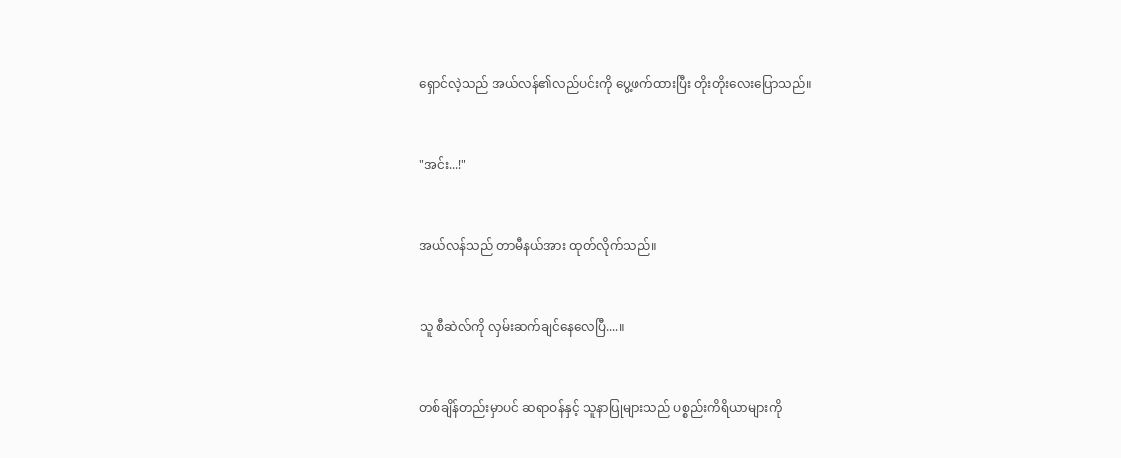ရှောင်လဲ့သည် အယ်လန်၏လည်ပင်းကို ပွေ့ဖက်ထားပြီး တိုးတိုးလေးပြောသည်။


"အင်း...!"


အယ်လန်သည် တာမီနယ်အား ထုတ်လိုက်သည်။


သူ စီဆဲလ်ကို လှမ်းဆက်ချင်နေလေပြီ....။


တစ်ချိန်တည်းမှာပင် ဆရာဝန်နှင့် သူနာပြုများသည် ပစ္စည်းကိရိယာများကို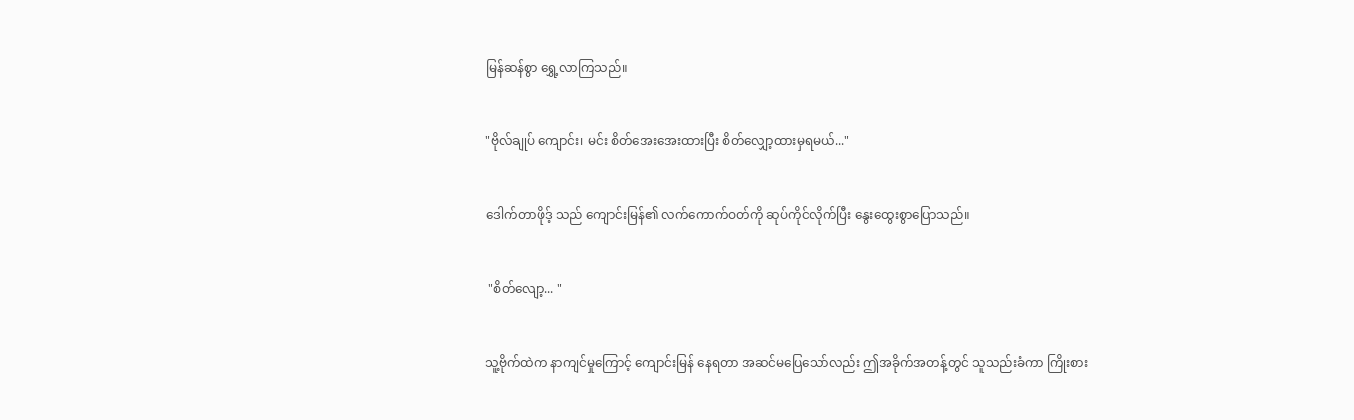မြန်ဆန်စွာ ရွှေ့လာကြသည်။


"ဗိုလ်ချုပ် ကျောင်း၊ မင်း စိတ်အေးအေးထားပြီး စိတ်လျှော့ထားမှရမယ်..."


ဒေါက်တာဖိုဒ့် သည် ကျောင်းမြန်၏ လက်ကောက်ဝတ်ကို ဆုပ်ကိုင်လိုက်ပြီး နွေးထွေးစွာပြောသည်။


 "စိတ်လျော့... "


သူ့ဗိုက်ထဲက နာကျင်မှုကြောင့် ကျောင်းမြန် နေရတာ အဆင်မပြေသော်လည်း ဤအခိုက်အတန့်တွင် သူသည်းခံကာ ကြိုးစား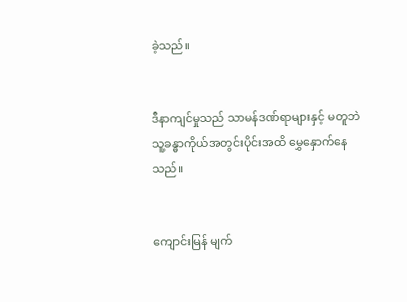ခဲ့သည်။


ဒီနာကျင်မှုသည် သာမန်ဒဏ်ရာများနှင့် မတူဘဲ သူ့ခန္ဓာကိုယ်အတွင်းပိုင်းအထိ မွှေနှောက်နေသည်။


ကျောင်းမြန် မျက်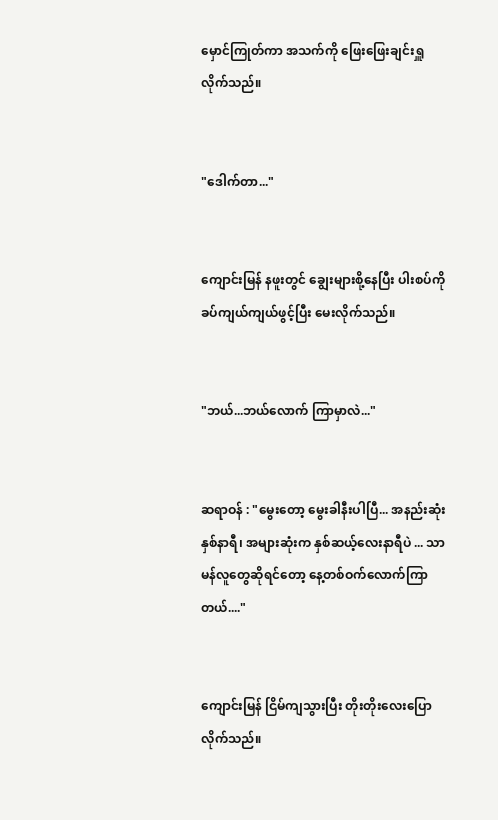မှောင်ကြုတ်ကာ အသက်ကို ဖြေးဖြေးချင်းရှူလိုက်သည်။


"ဒေါက်တာ..."


ကျောင်းမြန် နဖူးတွင် ချွေးများစို့နေပြီး ပါးစပ်ကို ခပ်ကျယ်ကျယ်ဖွင့်ပြီး မေးလိုက်သည်။


"ဘယ်...ဘယ်‌လောက် ကြာမှာလဲ..."


ဆရာဝန် : "မွေးတော့ မွေးခါနီးပါပြီ... အနည်းဆုံး နှစ်နာရီ၊ အများဆုံးက နှစ်ဆယ့်လေးနာရီပဲ ... သာမန်လူတွေဆိုရင်တော့ နေ့တစ်ဝက်လောက်ကြာတယ်...."


ကျောင်းမြန် ငြိမ်ကျသွားပြီး တိုးတိုးလေးပြောလိုက်သည်။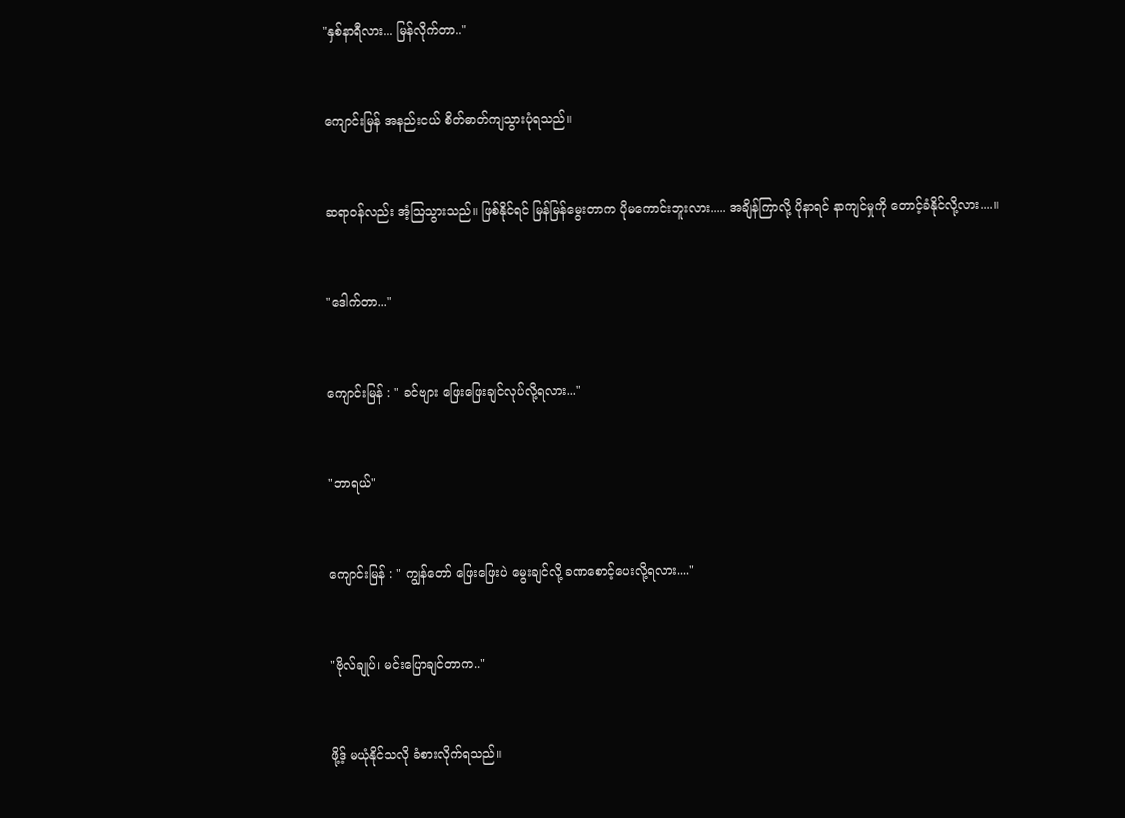"နှစ်နာရီလား... မြန်လိုက်တာ.."


ကျောင်းမြန် အနည်းငယ် စိတ်ဓာတ်ကျသွားပုံရသည်။


ဆရာဝန်လည်း အံ့ဩသွားသည်။ ဖြစ်နိုင်ရင် မြန်မြန်မွေးတာက ပိုမကောင်းဘူးလား..... အချိန်ကြာလို့ ပိုနာရင် နာကျင်မှုကို တောင့်ခံနိုင်လို့လား....။


"ဒေါက်တာ..."


ကျောင်းမြန် : " ခင်ဗျား ဖြေးဖြေးချင်လုပ်လို့ရလား..."


"ဘာရယ်"


ကျောင်းမြန် : " ကျွန်တော် ဖြေးဖြေးပဲ မွေးချင်လို့ ခဏစောင့်ပေးလို့ရလား...."


"ဗိုလ်ချုပ်၊ မင်းပြောချင်တာက.."


ဖို့ဒ့် မယုံနိုင်သလို ခံစားလိုက်ရသည်။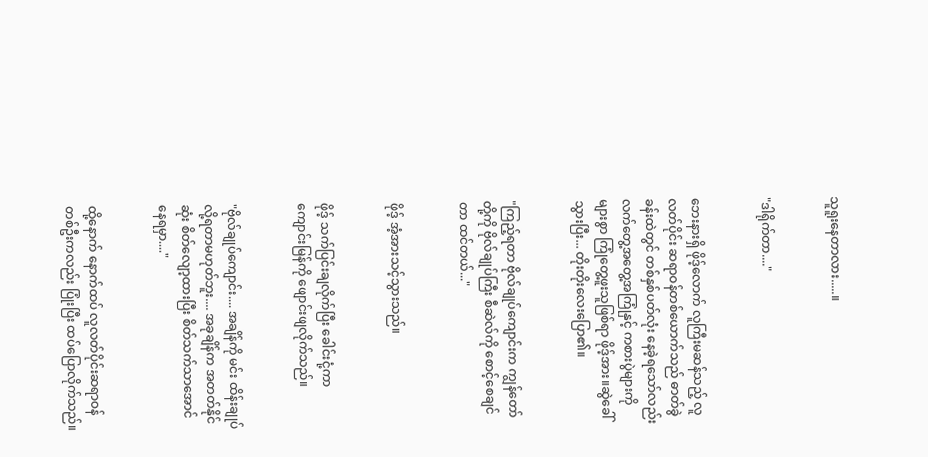သူရူးနေတာလား.....။


"ဒါရိုက်တာ...."


ဘေးနားရှိ ဖိုဒ့်လောက် လူကြီးမဆန်သည့် လူလတ်ပိုင်း ဆရာဝန်တစ်ယောက်သည် ဓာတ်ခွဲခန်းထဲတွင် တစ်နှစ်ပတ်လုံး နေခဲ့ရသော်လည်း လက်တွေ့အတွေ့အကြုံနှင့် ကစားပွဲများကို များစွာ ကြုံတွေ့ဖူးသူဖြစ်ရာ ဖိုဒ့်အား။ဆွဲခေါ်သွားပြီး... တိုးတိုးလေးပြော၏။


"ကြည့်ရတာ ဗိုလ်ချုပ်ကျောင်းက ကျွန်တော်တို့ကို ဗိုလ်ချုပ်ကြီး စီဆဲလ်ကို စောင့်စေချင်တာ ထင်တယ်..."


ဖိုဒ့် အံ့အားသင့်သွားသည်။


ဖိုဒ့် သက်ပြင်းချလိုက်ပြီး ခေါင်းငုံ့ကာ ကျောင်းမြန်ကို ဖျောင်းဖျလိုက်သည်။


"ဗိုလ်ချုပ်ကျောင်း.... အချိန်ကို မင်း ထိန်းချုပ်လို့ရတာမဟုတ်ဘူး.... အခုချိန်က အတတ်နိုင်ဆုံး စိတ်လျော့ထားပြီး စိတ်သက်သာအောင်နေရမှာ...."


ထို့နောက် နောက်ထပ် လူလတ်ပိုင်းဆရာဝန်တစ်ဦးကလည်း ပြုံးပြီး ထပ်ပြောလိုက်သည်။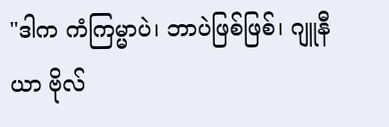"ဒါက ကံကြမ္မာပဲ၊ ဘာပဲဖြစ်ဖြစ်၊ ဂျူနီယာ ဗိုလ်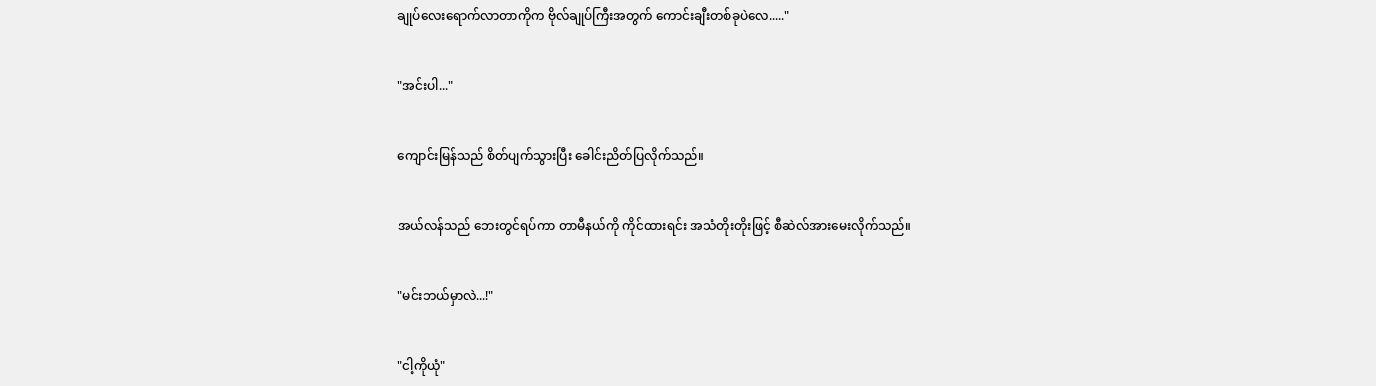ချုပ်လေးရောက်လာတာကိုက ဗိုလ်ချုပ်ကြီးအတွက် ကောင်းချီးတစ်ခုပဲလေ....."


"အင်းပါ..."


ကျောင်းမြန်သည် စိတ်ပျက်သွားပြီး ခေါင်းညိတ်ပြလိုက်သည်။


အယ်လန်သည် ဘေးတွင်ရပ်ကာ တာမီနယ်ကို ကိုင်ထားရင်း အသံတိုးတိုးဖြင့် စီဆဲလ်အားမေးလိုက်သည်။


"မင်းဘယ်မှာလဲ...!"


"ငါ့ကိုယုံ"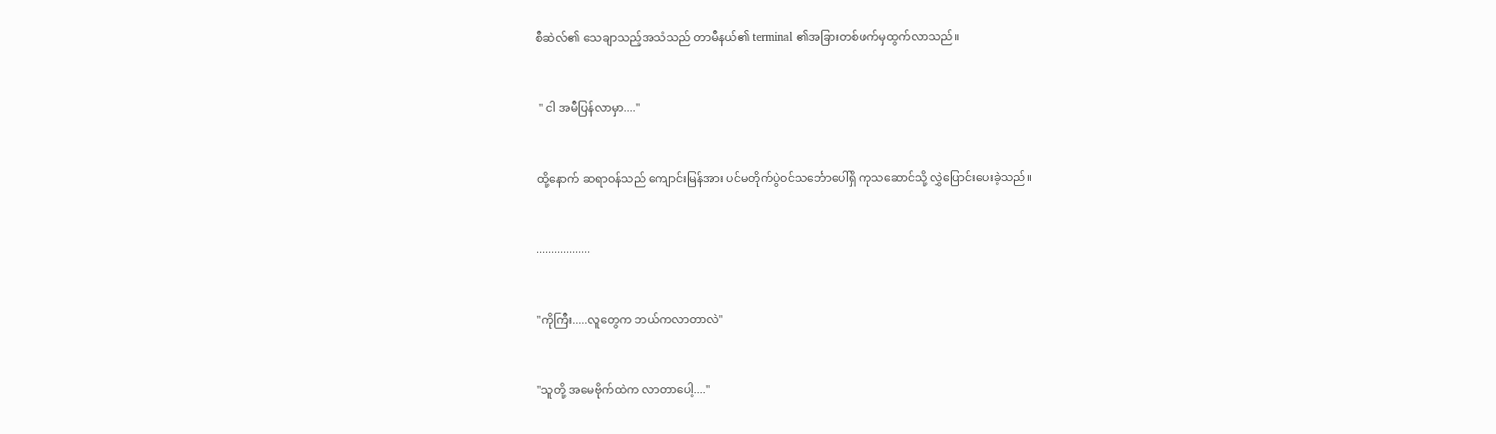စီဆဲလ်၏ သေချာသည့်အသံသည် တာမီနယ်၏ terminal ၏အခြားတစ်ဖက်မှထွက်လာသည်။


 " ငါ အမီပြန်လာမှာ...."


ထို့နောက် ဆရာဝန်သည် ကျောင်းမြန်အား ပင်မတိုက်ပွဲဝင်သင်္ဘောပေါ်ရှိ ကုသဆောင်သို့ လွှဲပြောင်းပေးခဲ့သည်။


..................


"ကိုကြီး.....လူတွေက ဘယ်ကလာတာလဲ"


"သူတို့ အမေဗိုက်ထဲက လာတာပေါ့...."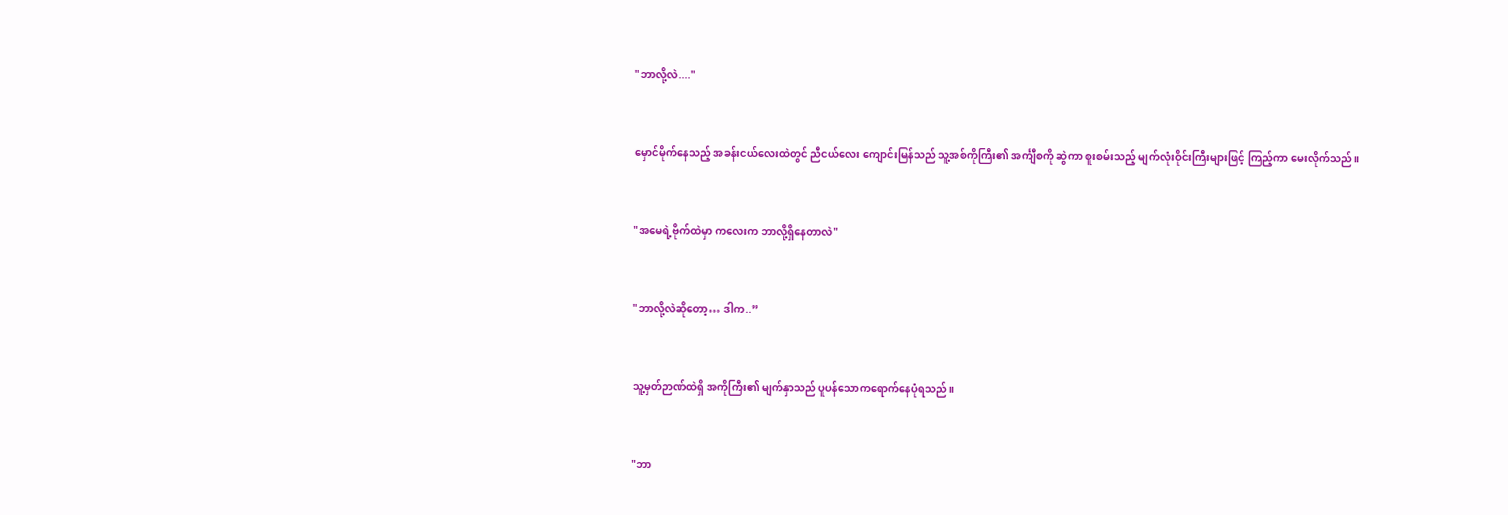"ဘာလို့လဲ...."


မှောင်မိုက်နေသည့် အခန်းငယ်လေးထဲတွင် ညီငယ်လေး ကျောင်းမြန်သည် သူ့အစ်ကိုကြီး၏ အင်္ကျီစကို ဆွဲကာ စူးစမ်းသည့် မျက်လုံးဝိုင်းကြီးများဖြင့် ကြည့်ကာ မေးလိုက်သည်။


"အမေရဲ့ဗိုက်ထဲမှာ ကလေးက ဘာလို့ရှိနေတာလဲ"


"ဘာလို့လဲဆိုတော့… ဒါက..”


သူ့မှတ်ဉာဏ်ထဲရှိ အကိုကြီး၏ မျက်နှာသည် ပူပန်သောကရောက်‌နေပုံရသည်။


"ဘာ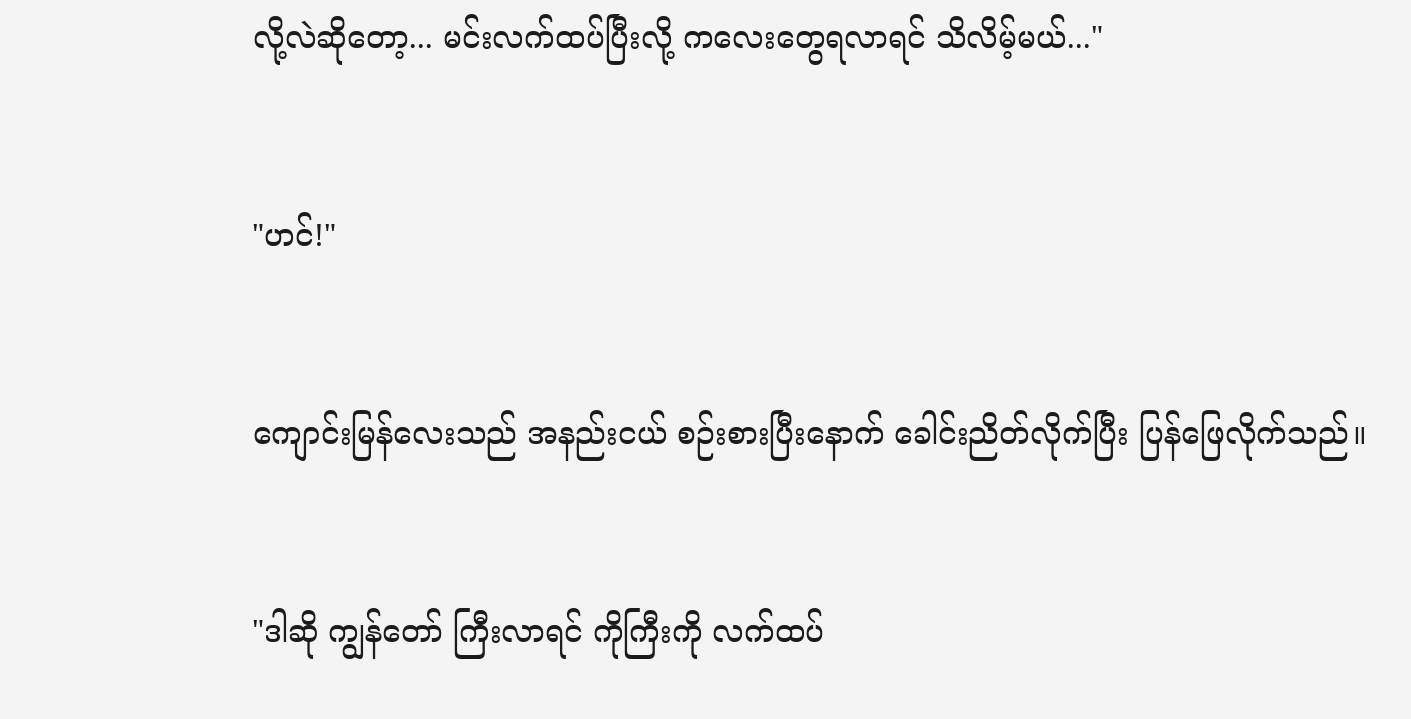လို့လဲဆိုတော့... မင်းလက်ထပ်ပြီးလို့ ကလေးတွေရလာရင် သိလိမ့်မယ်..."


"ဟင်!"


ကျောင်းမြန်လေးသည် အနည်းငယ် စဉ်းစားပြီးနောက် ခေါင်းညိတ်လိုက်ပြီး ပြန်ဖြေလိုက်သည်။


"ဒါဆို ကျွန်တော် ကြီးလာရင် ကိုကြီးကို လက်ထပ်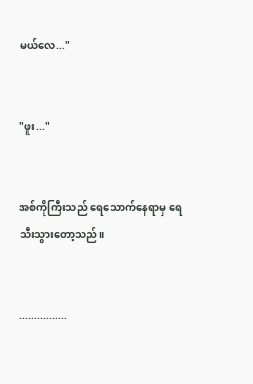မယ်လေ..."


"ဖူး..."


အစ်ကိုကြီးသည် ရေသောက်နေရာမှ ရေသီးသွား‌တော့သည်။


................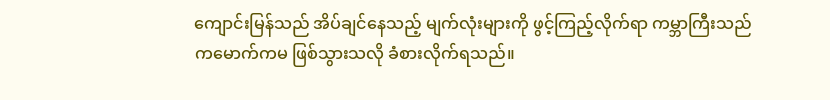ကျောင်းမြန်သည် အိပ်ချင်နေသည့် မျက်လုံးများကို ဖွင့်ကြည့်လိုက်ရာ ကမ္ဘာကြီးသည် ကမောက်ကမ ဖြစ်သွားသလို ခံစားလိုက်ရသည်။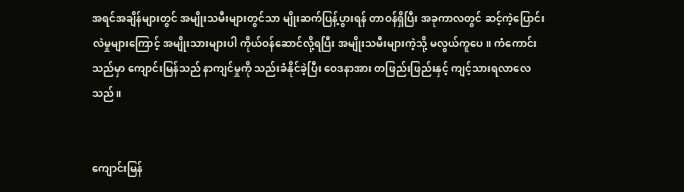အရင်အချိန်များတွင် အမျိုးသမီးများတွင်သာ မျိုးဆက်ပြန့်ပွားရန် တာဝန်ရှိပြီး အခုကာလတွင် ဆင့်ကဲ့ပြောင်းလဲမှုများကြောင့် အမျိုးသားများပါ ကိုယ်ဝန်ဆောင်လို့ရပြီး အမျိုးသမီးများကဲ့သို့ မလွယ်ကူပေ။ ကံကောင်းသည်မှာ ကျောင်းမြန်သည် နာကျင်မှုကို သည်းခံနိုင်ခဲ့ပြီး ဝေဒနာအား တဖြည်းဖြည်းနှင့် ကျင့်သားရလာ‌လေသည်။


ကျောင်းမြန်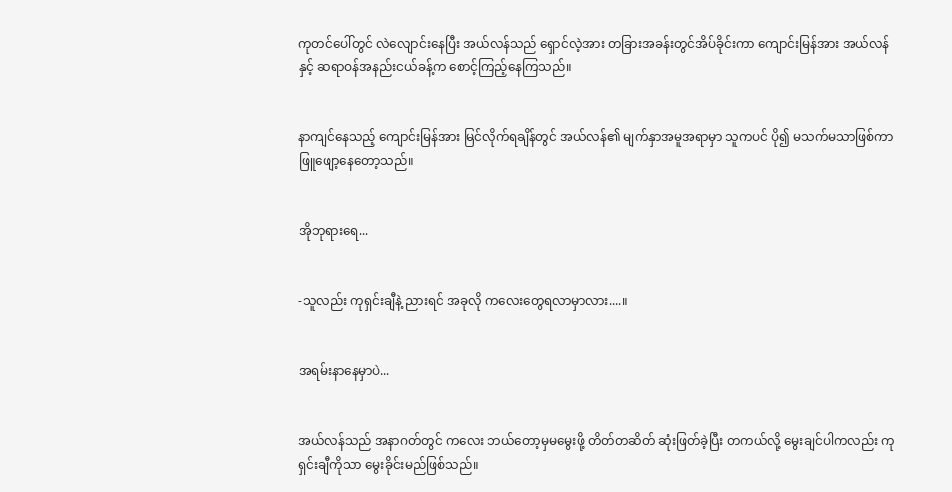ကုတင်ပေါ်တွင် လဲလျောင်းနေပြီး အယ်လန်သည် ရှောင်လဲ့အား တခြားအခန်းတွင်အိပ်ခိုင်းကာ ကျောင်းမြန်အား အယ်လန်နှင့် ဆရာဝန်အနည်းငယ်ခန့်က စောင့်ကြည့်နေကြသည်။


နာကျင်နေသည့် ကျောင်းမြန်အား မြင်လိုက်ရချိန်တွင် အယ်လန်၏ မျက်နှာအမူအရာမှာ သူကပင် ပို၍ မသက်မသာ‌ဖြစ်‌ကာ ဖြူဖျော့နေတော့သည်။


အိုဘုရားရေ...


-သူလည်း ကုရှင်းချီနဲ့ ညားရင် အခုလို ကလေးတွေရလာမှာလား....။


အရမ်းနာနေမှာပဲ...


အယ်လန်သည် အနာဂတ်တွင် ကလေး ဘယ်တော့မှမမွေးဖို့ တိတ်တဆိတ် ဆုံးဖြတ်ခဲ့ပြီး တကယ်လို့ မွေးချင်ပါကလည်း ကုရှင်းချီကိုသာ မွေးခိုင်းမည်ဖြစ်သည်။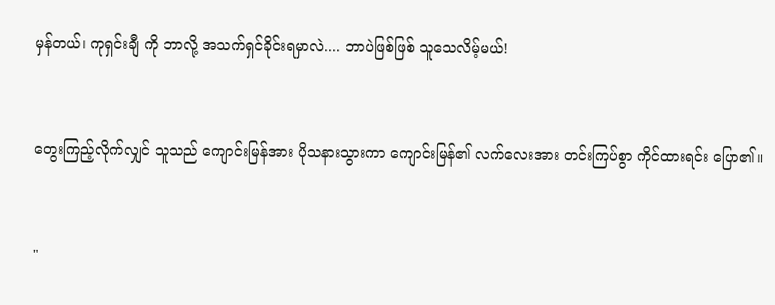မှန်တယ်၊ ကုရှင်းချီ ကို ဘာလို့ အသက်ရှင်ခိုင်းရမှာလဲ.... ဘာပဲဖြစ်ဖြစ် သူသေလိမ့်မယ်!


တွေးကြည့်လိုက်လျှင် သူသည် ကျောင်းမြန်အား ပိုသနားသွားကာ ကျောင်းမြန်၏ လက်‌လေးအား တင်းကြပ်စွာ ကိုင်ထားရင်း ပြော၏။


"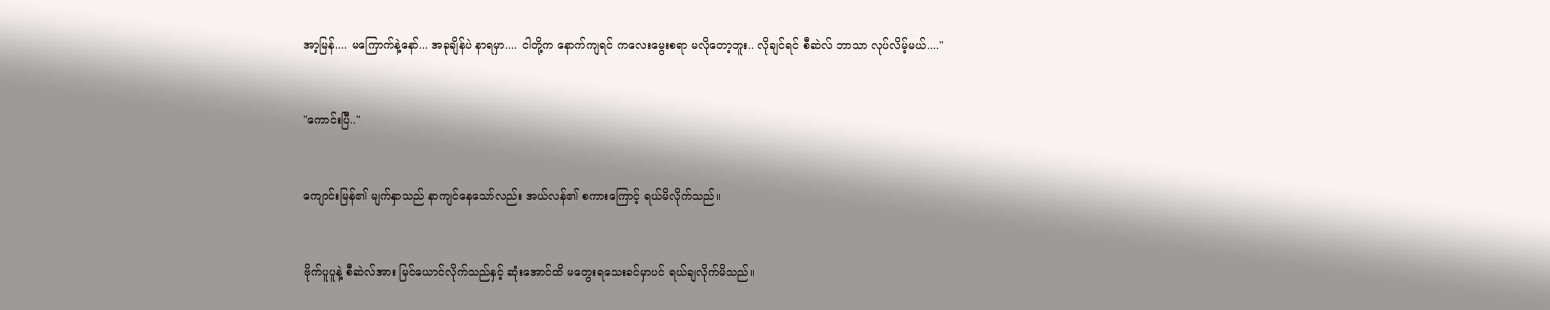အာ့မြန်.... မကြောက်နဲ့နော်... အခုချိန်ပဲ နာရမှာ.... ငါတို့က နောက်ကျရင် ကလေးမွေးစရာ မလိုတော့ဘူး.. လိုချင်ရင် စီဆဲလ် ဘာသာ လုပ်လိမ့်မယ်...."


"ကောင်းပြီ.."


ကျောင်းမြန်၏ မျက်နှာသည် နာကျင်နေသော်လည်း အယ်လန်၏ စကားကြောင့် ရယ်မိလိုက်သည်။


ဗိုက်ပူပူနဲ့ စီဆဲလ်အား မြင်ယောင်လိုက်သည်နှင့် ဆုံးအောင်ထိ မတွေးရသေးခင်မှာပင် ရယ်ချလိုက်မိသည်။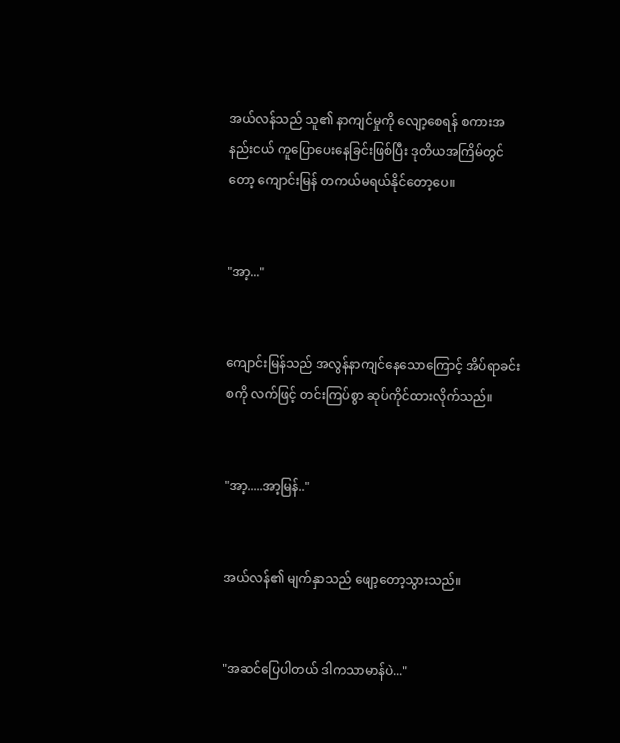အယ်လန်သည် သူ၏ နာကျင်မှုကို လျော့စေရန် စကားအနည်းငယ် ကူပြောပေးနေခြင်းဖြစ်ပြီး ဒုတိယအကြိမ်တွင်တော့ ကျောင်းမြန် တကယ်မရယ်နိုင်တော့‌ပေ။


"အာ့..."


ကျောင်းမြန်သည် အလွန်နာကျင်နေသောကြောင့် အိပ်ရာခင်းစကို လက်ဖြင့် တင်းကြပ်စွာ ဆုပ်ကိုင်ထားလိုက်သည်။


"အာ့.....အာ့မြန်.."


အယ်လန်၏ မျက်နှာသည် ဖျော့တော့သွားသည်။


"အဆင်ပြေပါတယ် ဒါကသာမာန်ပဲ..."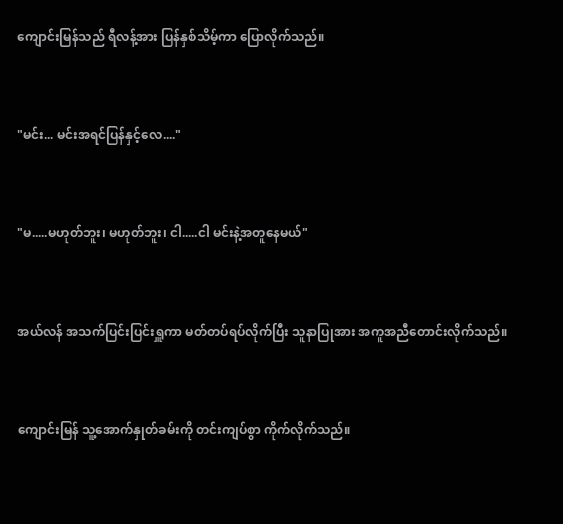ကျောင်းမြန်သည် ရီလန့်အား ပြန်နှစ်သိမ့်ကာ ပြောလိုက်သည်။


"မင်း... မင်းအရင်ပြန်နှင့်လေ...."


"မ.....မဟုတ်ဘူး၊ မဟုတ်ဘူး၊ ငါ.....ငါ မင်းနဲ့အတူနေမယ်"


အယ်လန် အသက်ပြင်းပြင်းရှူကာ မတ်တပ်ရပ်လိုက်ပြီး သူနာပြုအား အကူအညီတောင်းလိုက်သည်။


ကျောင်းမြန် သူ့အောက်နှုတ်ခမ်းကို တင်းကျပ်စွာ ကိုက်လိုက်သည်။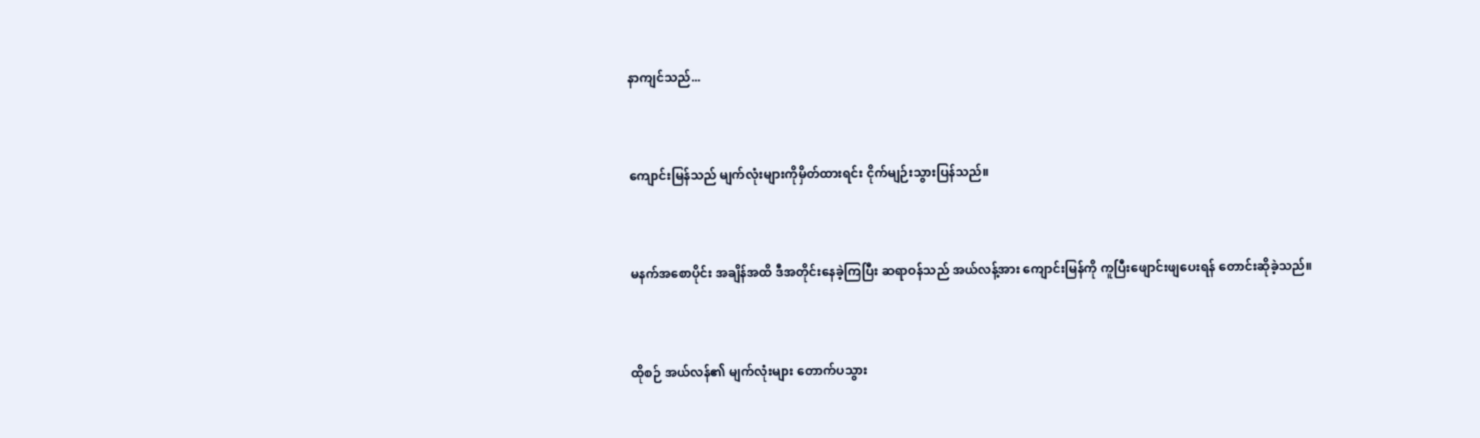နာကျင်သည်...


ကျောင်းမြန်သည် မျက်လုံးများကိုမှိတ်ထားရင်း ငိုက်မျဉ်းသွားပြန်သည်။


မနက်အစောပိုင်း အချိန်အထိ ဒီအတိုင်းနေခဲ့ကြပြီး ဆရာဝန်သည် အယ်လန့်အား ကျောင်းမြန်ကို‌ ကူပြီးဖျောင်းဖျပေးရန် တောင်းဆိုခဲ့သည်။


ထိုစဉ် အယ်လန်၏ မျက်လုံးများ တောက်ပသွား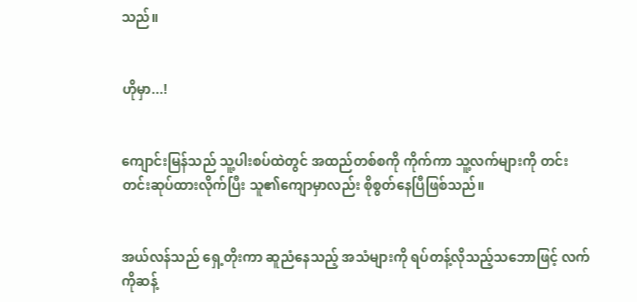သည်။


ဟိုမှာ...!


ကျောင်းမြန်သည် သူ့ပါးစပ်ထဲတွင် အထည်တစ်စကို ကိုက်ကာ သူ့လက်များကို တင်းတင်းဆုပ်ထားလိုက်ပြီး သူ၏ကျောမှာလည်း စိုစွတ်နေပြီဖြစ်သည်။


အယ်လန်သည် ရှေ့တိုးကာ ဆူညံနေသည့် အသံများကို ရပ်တန့်လိုသည့်သဘောဖြင့် လက်ကိုဆန့်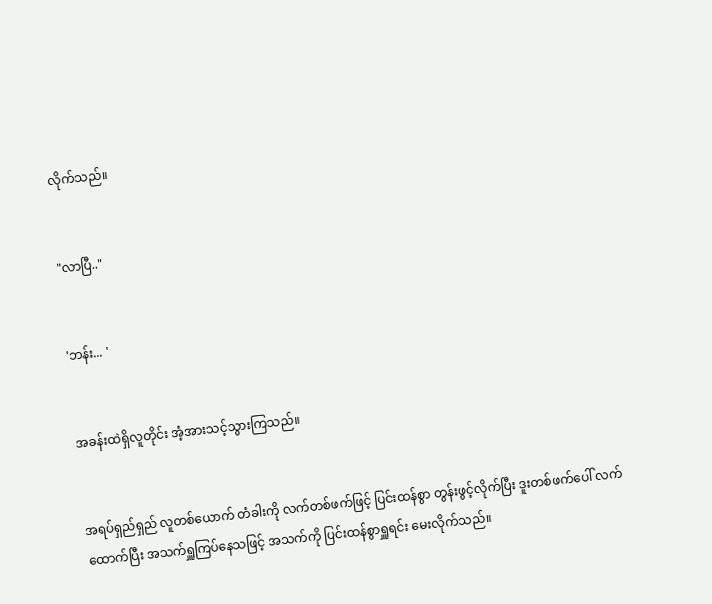လိုက်သည်။


"လာပြီ.."


'ဘန်း... '


အခန်းထဲရှိလူတိုင်း အံ့အားသင့်သွားကြသည်။


အရပ်ရှည်ရှည် လူတစ်ယောက် တံခါးကို လက်တစ်ဖက်ဖြင့် ပြင်းထန်စွာ တွန်းဖွင့်လိုက်ပြီး ဒူးတစ်‌ဖက်ပေါ် လက်ထောက်ပြီး အသက်ရှူကြပ်နေသဖြင့် အသက်ကို ပြင်းထန်စွာရှူရင်း မေးလိုက်သည်။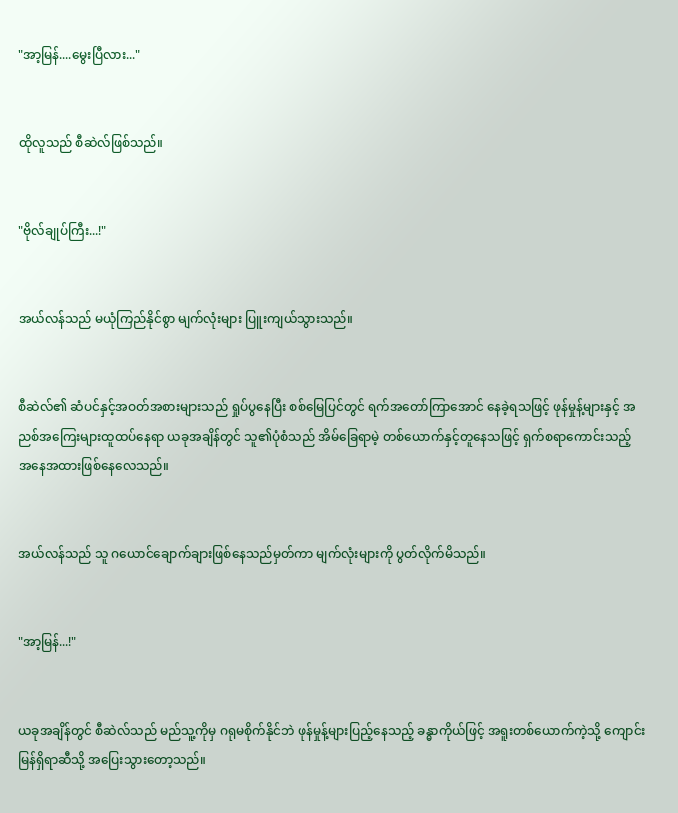"အာ့မြန်....မွေးပြီလား..."


ထိုလူသည် စီဆဲလ်ဖြစ်သည်။


"ဗိုလ်ချုပ်ကြီး...!"


အယ်လန်သည် မယုံကြည်နိုင်စွာ မျက်လုံးများ ပြူးကျယ်သွားသည်။


စီဆဲလ်၏ ဆံပင်နှင့်အဝတ်အစားများသည် ရှုပ်ပွနေပြီး စစ်မြေပြင်တွင် ရက်အတော်ကြာအောင် နေခဲ့ရသဖြင့် ဖုန်မှုန့်များနှင့် အညစ်အကြေးများထူထပ်‌နေရာ ယခုအချိန်တွင် သူ၏ပုံစံသည် အိမ်ခြေရာမဲ့ တစ်ယောက်နှင့်တူနေ‌သဖြင့် ရှက်စရာကောင်းသည့် အနေအထားဖြစ်‌နေ‌လေသည်။


အယ်လန်သည် သူ ဂယောင်ချောက်ချားဖြစ်နေသည်မှတ်ကာ မျက်လုံးများကို ပွတ်လိုက်မိသည်။


"အာ့မြန်...!"


ယခုအချိန်တွင် စီဆဲလ်သည် မည်သူ့ကိုမှ ဂရုမစိုက်နိုင်ဘဲ ဖုန်မှုန့်များပြည့်နေသည့် ခန္ဓာကိုယ်ဖြင့် အရူးတစ်ယောက်ကဲ့သို့ ကျောင်းမြန်ရှိရာဆီသို့ အပြေးသွားတော့သည်။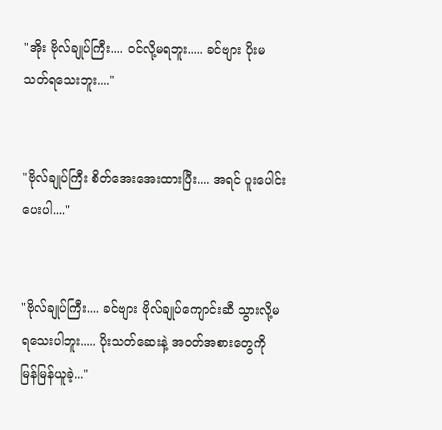"အိုး ဗိုလ်ချုပ်ကြီး.... ဝင်လို့မရဘူး..... ခင်ဗျား ပိုးမသတ်ရသေးဘူး...."


"ဗိုလ်ချုပ်ကြီး စိတ်အေးအေးထားပြီး.... အရင် ပူးပေါင်းပေးပါ...."


"ဗိုလ်ချုပ်ကြီး.... ခင်ဗျား ဗိုလ်ချုပ်ကျောင်းဆီ သွားလို့မရသေးပါဘူး..... ပိုးသတ်ဆေးနဲ့ အဝတ်အစားတွေကို မြန်မြန်ယူခဲ့..."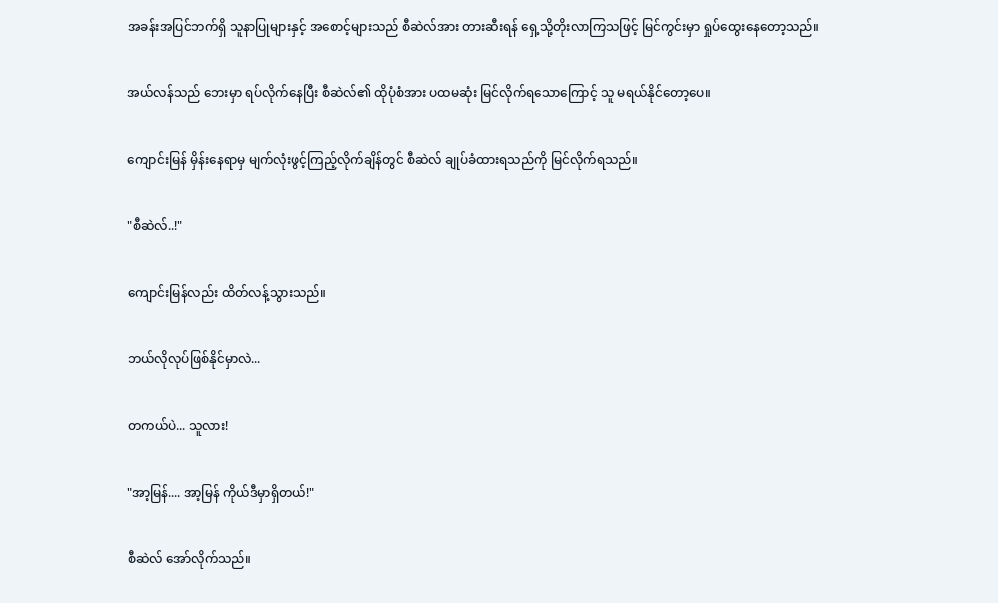အခန်းအပြင်ဘက်ရှိ သူနာပြုများနှင့် အစောင့်များသည် စီဆဲလ်အား တားဆီးရန် ရှေ့သို့တိုးလာကြသဖြင့် မြင်ကွင်းမှာ ရှုပ်ထွေးနေတော့သည်။


အယ်လန်သည် ဘေးမှာ ရပ်လိုက်နေပြီး စီဆဲလ်၏ ထိုပုံစံအား ပထမဆုံး မြင်လိုက်ရသောကြောင့် သူ မရယ်နိုင်တော့ပေ။


ကျောင်းမြန် မှိန်းနေရာမှ မျက်လုံးဖွင့်ကြည့်လိုက်ချိန်တွင် စီဆဲလ် ချုပ်ခံထားရသည်ကို မြင်လိုက်ရသည်။


"စီဆဲလ်..!"


ကျောင်းမြန်လည်း ထိတ်လန့်သွားသည်။


ဘယ်လိုလုပ်ဖြစ်နိုင်မှာလဲ...


တကယ်ပဲ... သူလား!


"အာ့မြန်.... အာ့မြန် ကိုယ်ဒီမှာရှိတယ်!"


စီဆဲလ် အော်လိုက်သည်။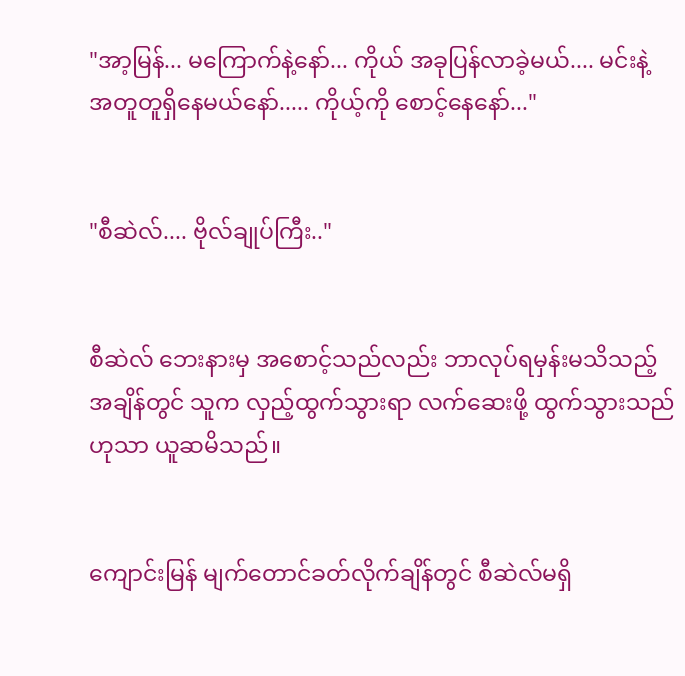"အာ့မြန်... မကြောက်နဲ့နော်... ကိုယ် အခုပြန်လာခဲ့မယ်.... မင်းနဲ့ အတူတူရှိနေမယ်နော်..... ကိုယ့်ကို စောင့်နေနော်..."


"စီဆဲလ်.... ဗိုလ်ချုပ်ကြီး.."


စီဆဲလ် ဘေးနားမှ အစောင့်သည်လည်း ဘာလုပ်ရမှန်းမသိသည့်အချိန်တွင် သူက လှည့်ထွက်သွားရာ လက်ဆေးဖို့ ထွက်သွားသည်ဟုသာ ယူဆမိသည်။


ကျောင်းမြန် မျက်တောင်ခတ်လိုက်ချိန်တွင် စီဆဲလ်မရှိ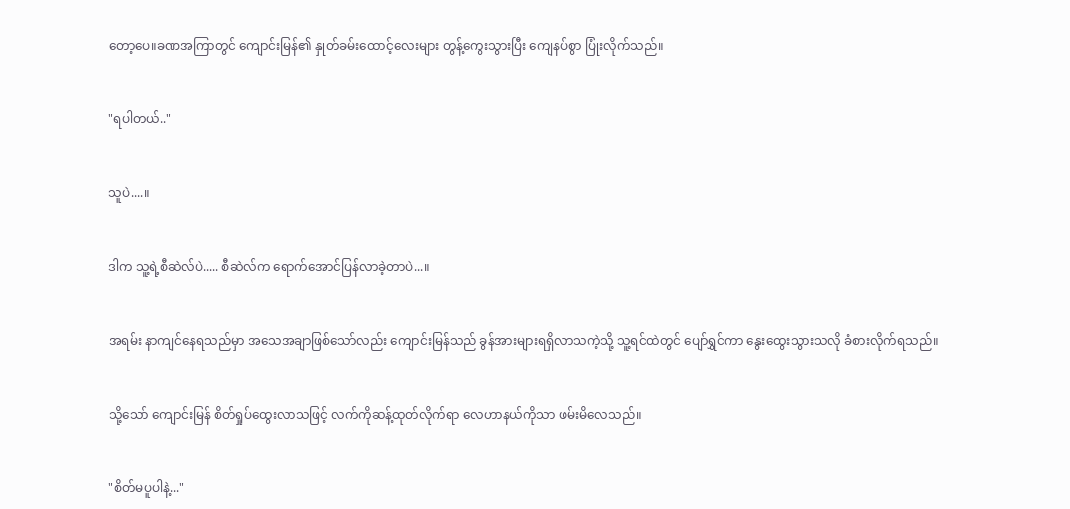တော့ပေ။ခဏအကြာတွင် ကျောင်းမြန်၏ နှုတ်ခမ်းထောင့်လေးများ တွန့်ကွေးသွားပြီး ကျေနပ်စွာ ပြုံးလိုက်သည်။


"ရပါတယ်.."


သူပဲ....။


ဒါက သူ့ရဲ့စီဆဲလ်ပဲ..... စီဆဲလ်က ရောက်‌အောင်ပြန်လာခဲ့တာပဲ...။


အရမ်း နာကျင်နေရသည်မှာ အသေအချာဖြစ်သော်လည်း ကျောင်းမြန်သည် ခွန်အားများရရှိလာသကဲ့သို့ သူ့ရင်ထဲတွင် ပျော်ရွှင်ကာ နွေးထွေးသွားသလို ခံစားလိုက်ရသည်။


သို့သော် ကျောင်းမြန် စိတ်‌ရှုပ်‌ထွေးလာသဖြင့် လက်ကိုဆန့်ထုတ်လိုက်ရာ လေဟာနယ်ကိုသာ ဖမ်းမိလေသည်။


"စိတ်မပူပါနဲ့..."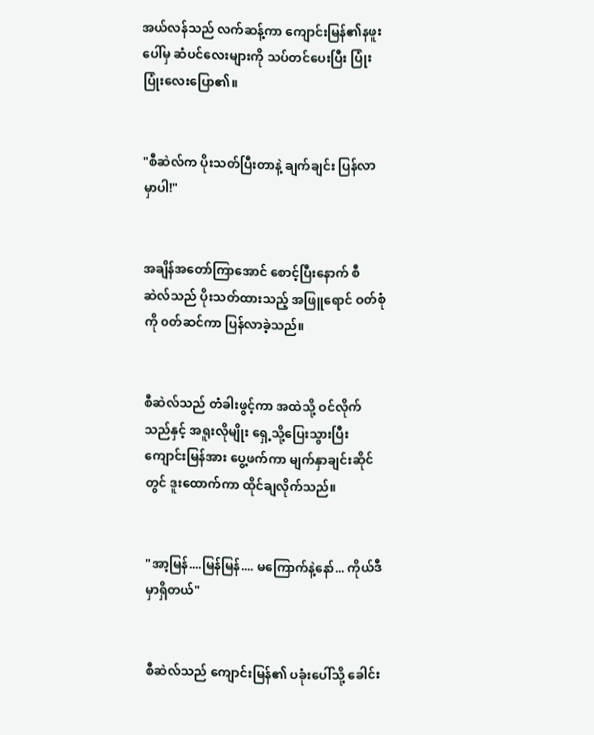အယ်လန်သည် လက်ဆန့်ကာ ကျောင်းမြန်၏နဖူးပေါ်မှ ဆံပင်လေးများကို သပ်တင်ပေးပြီး ပြုံးပြုံးလေးပြော၏။


"စီဆဲလ်က ပိုးသတ်ပြီးတာနဲ့ ချက်ချင်း ပြန်လာမှာပါ!"


အချိန်အတော်ကြာအောင် စောင့်ပြီးနောက် စီဆဲလ်သည် ပိုးသတ်ထားသည့် အဖြူရောင် ဝတ်စုံကို ၀တ်ဆင်ကာ ပြန်လာခဲ့သည်။


စီဆဲလ်သည် တံခါးဖွင့်ကာ အထဲသို့ ဝင်လိုက်သည်နှင့် အရူးလိုမျိုး ရှေ့သို့ပြေးသွားပြီး ကျောင်းမြန်အား ပွေ့ဖက်ကာ မျက်နှာချင်းဆိုင်တွင် ဒူးထောက်ကာ ထိုင်ချလိုက်သည်။


"အာ့မြန်....မြန်မြန်.... မ‌ကြောက်နဲ့နော်... ကိုယ်ဒီမှာရှိတယ်"


စီဆဲလ်သည် ကျောင်းမြန်၏ ပခုံးပေါ်သို့ ခေါင်း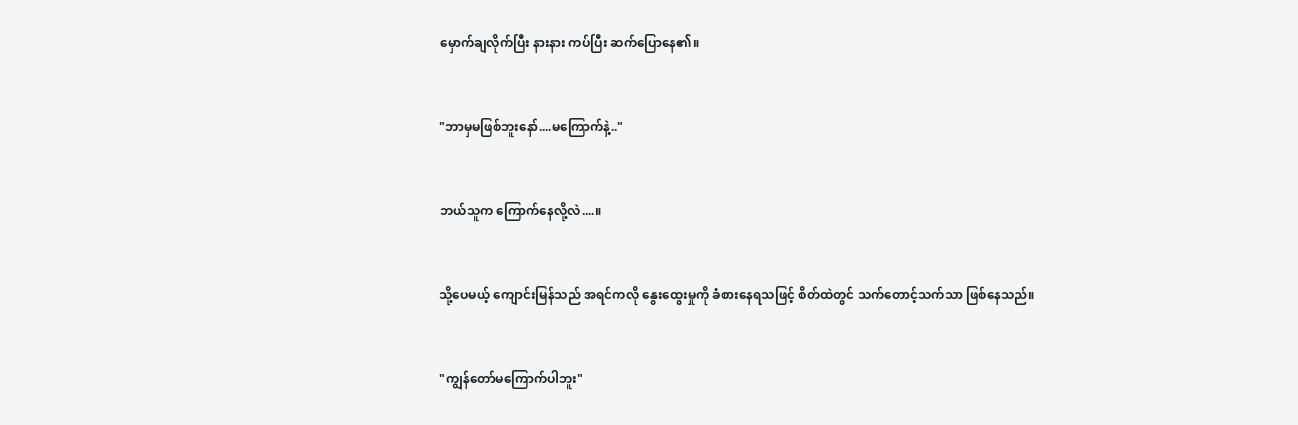မှောက်ချလိုက်ပြီး နားနား ကပ်ပြီး ဆက်ပြောနေ၏။


"ဘာမှမဖြစ်ဘူးနော်....မကြောက်နဲ့.."


ဘယ်သူက ကြောက်နေလို့လဲ....။


သို့ပေမယ့် ကျောင်းမြန်သည် အရင်ကလို နွေးထွေးမှုကို ခံစားနေရသဖြင့် စိတ်ထဲတွင် သက်တောင့်သက်သာ ဖြစ်နေသည်။


"ကျွန်တော်မကြောက်ပါဘူး"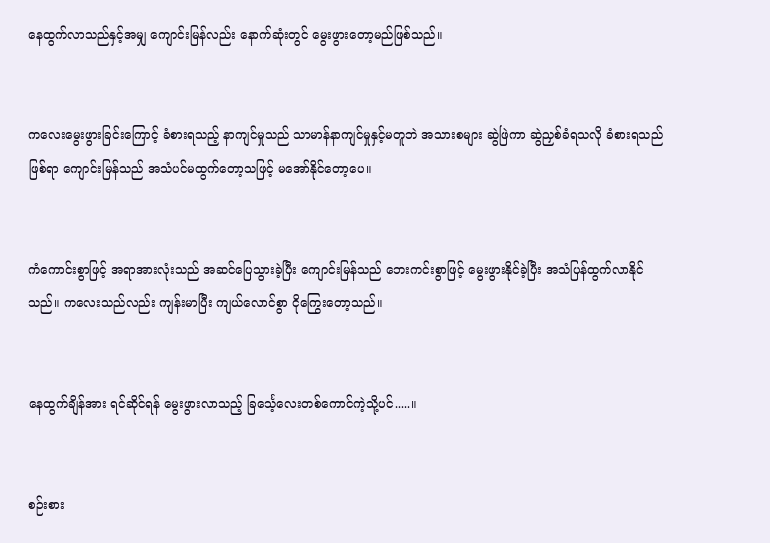နေထွက်လာသည်နှင့်အမျှ ကျောင်းမြန်လည်း နောက်ဆုံးတွင် မွေးဖွားတော့မည်ဖြစ်သည်။


ကလေးမွေးဖွားခြင်းကြောင့် ခံစားရသည့် နာကျင်မှုသည် သာမာန်နာကျင်မှုနှင့်မတူဘဲ အသားစများ ဆွဲဖြဲကာ ဆွဲညှစ်ခံရသလို ခံစားရသည်ဖြစ်ရာ ကျောင်းမြန်သည် အသံပင်မထွက်တော့သဖြင့် မအော်နိုင်တော့ပေ။


ကံကောင်းစွာဖြင့် အရာအားလုံးသည် အဆင်ပြေသွားခဲ့ပြီး ကျောင်းမြန်သည် ဘေးကင်းစွာဖြင့် မွေးဖွားနိုင်ခဲ့ပြီး အသံပြန်ထွက်လာနိုင်သည်။ ကလေးသည်လည်း ကျန်းမာပြီး ကျယ်လောင်စွာ ငိုကြွေးတော့သည်။


နေထွက်ချိန်အား ရင်ဆိုင်ရန် မွေးဖွားလာသည့် ခြင်္သေ့လေးတစ်ကောင်ကဲ့သို့ပင်.....။


စဉ်းစား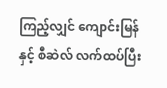ကြည့်လျှင် ကျောင်းမြန် နှင့် စီဆဲလ် လက်ထပ်ပြီး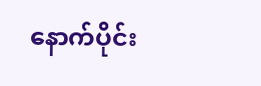နောက်ပိုင်း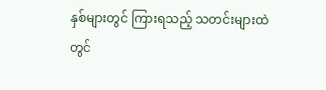နှစ်များတွင် ကြားရသည့် သတင်းများထဲတွင်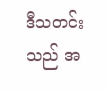ဒီသတင်းသည် အ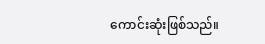ကောင်းဆုံးဖြစ်သည်။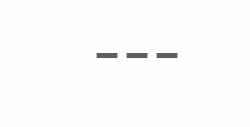---